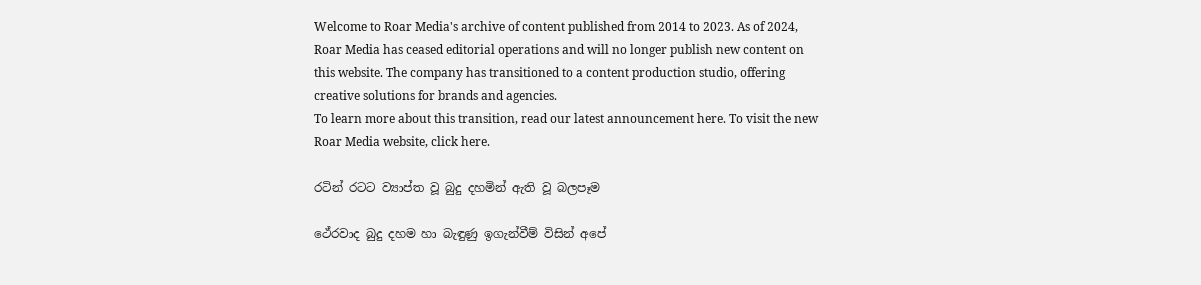Welcome to Roar Media's archive of content published from 2014 to 2023. As of 2024, Roar Media has ceased editorial operations and will no longer publish new content on this website. The company has transitioned to a content production studio, offering creative solutions for brands and agencies.
To learn more about this transition, read our latest announcement here. To visit the new Roar Media website, click here.

රටින් රටට ව්‍යාප්ත වූ බුදු දහමින් ඇති වූ බලපෑම

ථේරවාද බුදු දහම හා බැඳුණු ඉගැන්වීම් විසින් අපේ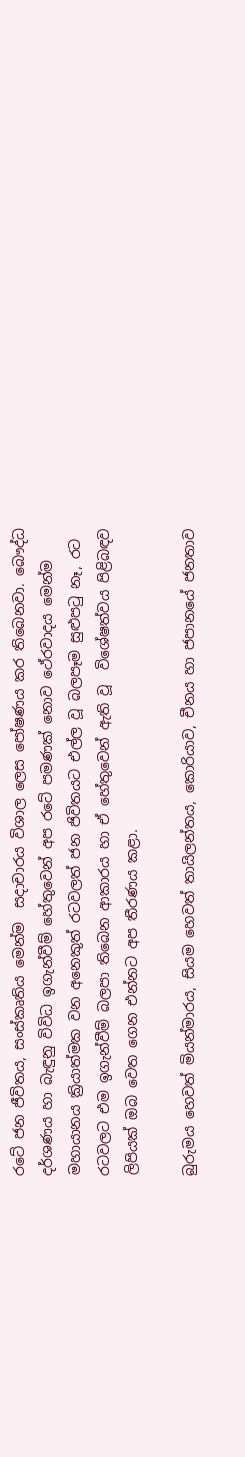රටේ ජන ජීවිතය, සංස්කෘතිය මෙන්ම  සදාචාරය විශාල ලෙස පෝෂණය කර තිබෙනවා. බෞද්ධ දර්ශණය හා බැඳුනු විවිධ ඉගැන්වීම් හේතුවෙන් අප රටේ පමණක් නොව ථේරවාදය මෙන්ම මහායානය ක්‍රියාත්මක වන අනෙකුත් රටවලත් ජන ජිවිතයට එල්ල වූ බලපෑම සුළුපටු නෑ, රට රටවලට එම ඉගැන්වීම් බලපා තිබෙන ආකාරය හා ඒ හේතුවෙන් ඇති වූ  විශේෂත්වය පිළිබඳව ලිපියක් ඔබ වෙත ගෙන එන්නට අප තීරණය කළා.

බුරුමය හෙවත් මියන්මාරය, සියම හෙවත් තායිලන්තය, කොරියාව, චීනය හා ජපානයේ ජනතාව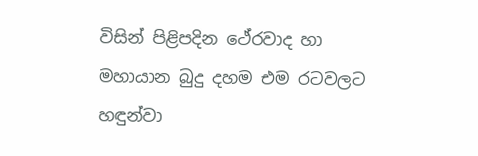විසින් පිළිපදින ථේරවාද හා මහායාන බුදු දහම එම රටවලට හඳුන්වා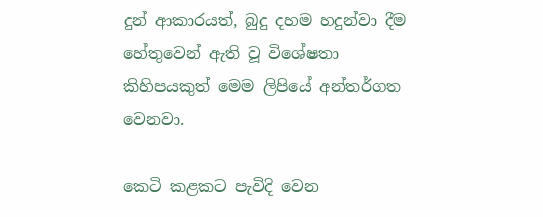දුන් ආකාරයත්, බුදු දහම හදුන්වා දීම හේතුවෙන් ඇති වූ විශේෂතා කිහිපයකුත් මෙම ලිපියේ අන්තර්ගත වෙනවා.

කෙටි කළකට පැවිදි වෙන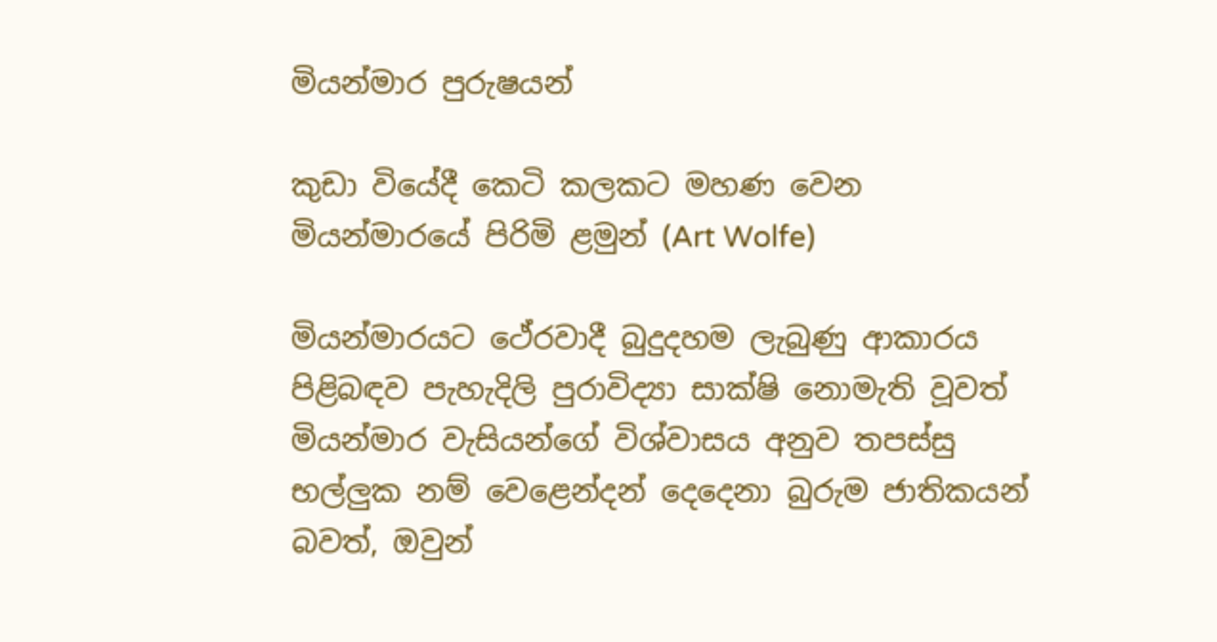මියන්මාර පුරුෂයන්

කුඩා වියේදී කෙටි කලකට මහණ වෙන මියන්මාරයේ පිරිමි ළමුන් (Art Wolfe)

මියන්මාරයට ථේරවාදී බුදුදහම ලැබුණු ආකාරය පිළිබඳව පැහැදිලි පුරාවිද්‍යා සාක්ෂි නොමැති වූවත් මියන්මාර වැසියන්ගේ විශ්වාසය අනුව තපස්සු භල්ලුක නම් වෙළෙන්දන් දෙදෙනා බුරුම ජාතිකයන් බවත්, ඔවුන්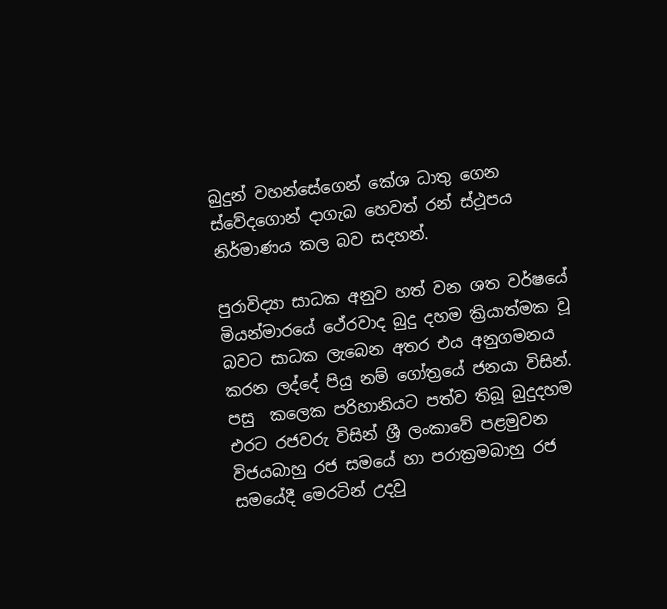බුදුන් වහන්සේගෙන් කේශ ධාතු ගෙන ස්වේදගොන් දාගැබ හෙවත් රන් ස්ථූපය නිර්මාණය කල බව සදහන්.

පුරාවිද්‍යා සාධක අනුව හත් වන ශත වර්ෂයේ මියන්මාරයේ ථේරවාද බුදු දහම ක්‍රියාත්මක වූ බවට සාධක ලැබෙන අතර එය අනුගමනය කරන ලද්දේ පියු නම් ගෝත්‍රයේ ජනයා විසින්. පසු  කලෙක පරිහානියට පත්ව තිබූ බුදුදහම එරට රජවරු විසින් ශ්‍රී ලංකාවේ පළමුවන විජයබාහු රජ සමයේ හා පරාක්‍රමබාහු රජ සමයේදී මෙරටින් උදවු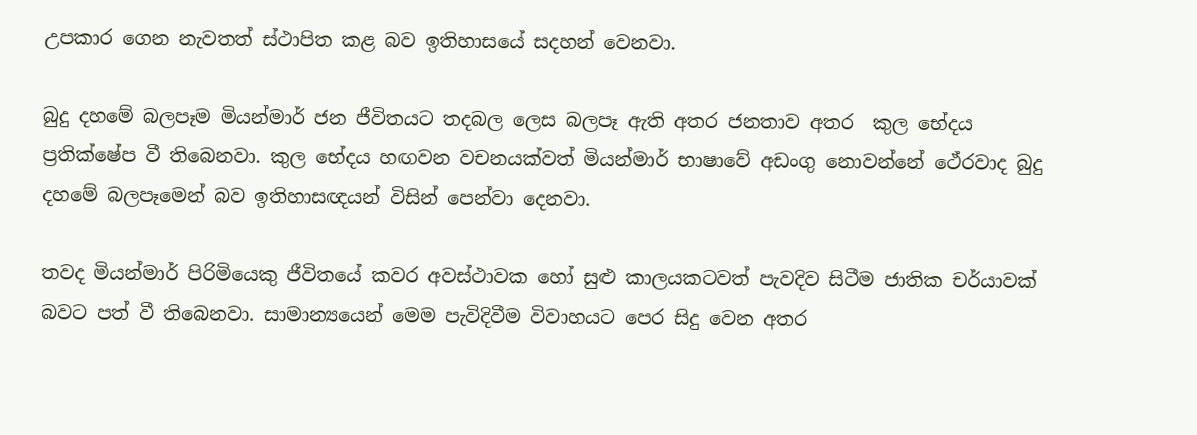උපකාර ගෙන නැවතත් ස්ථාපිත කළ බව ඉතිහාසයේ සදහන් වෙනවා.

බුදු දහමේ බලපෑම මියන්මාර් ජන ජීවිතයට තදබල ලෙස බලපෑ ඇති අතර ජනතාව අතර  කුල භේදය ප්‍රතික්ෂේප වී තිබෙනවා. කුල භේදය හඟවන වචනයක්වත් මියන්මාර් භාෂාවේ අඩංගු නොවන්නේ ථේරවාද බුදු දහමේ බලපෑමෙන් බව ඉතිහාසඥයන් විසින් පෙන්වා දෙනවා.

තවද මියන්මාර් පිරිමියෙකු ජීවිතයේ කවර අවස්ථාවක හෝ සුළු කාලයකටවත් පැවදිව සිටීම ජාතික චර්යාවක් බවට පත් වී තිබෙනවා. සාමාන්‍යයෙන් මෙම පැවිදිවීම විවාහයට පෙර සිදු වෙන අතර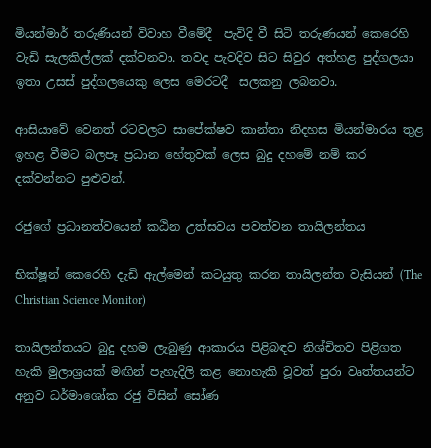මියන්මාර් තරුණියන් විවාහ වීමේදී  පැවිදි වී සිටි තරුණයන් කෙරෙහි වැඩි සැලකිල්ලක් දක්වනවා. තවද පැවදිව සිට සිවුර අත්හළ පුද්ගලයා ඉතා උසස් පුද්ගලයෙකු ලෙස මෙරටදී  සලකනු ලබනවා.

ආසියාවේ වෙනත් රටවලට සාපේක්ෂව කාන්තා නිදහස මියන්මාරය තුළ ඉහළ වීමට බලපෑ ප්‍රධාන හේතුවක් ලෙස බුදු දහමේ නම් කර දක්වන්නට පුළුවන්.

රජුගේ ප්‍රධානත්වයෙන් කඨින උත්සවය පවත්වන තායිලන්තය

භික්ෂූන් කෙරෙහි දැඩි ඇල්මෙන් කටයුතු කරන තායිලන්ත වැසියන් (The Christian Science Monitor)

තායිලන්තයට බුදු දහම ලැබුණු ආකාරය පිළිබඳව නිශ්චිතව පිළිගත හැකි මුලාශ්‍රයක් මඟින් පැහැදිලි කළ නොහැකි වූවත් පුරා වෘත්තයන්ට අනුව ධර්මාශෝක රජු විසින් සෝණ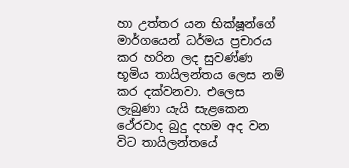හා උත්තර යන භික්ෂූන්ගේ මාර්ගයෙන් ධර්මය ප්‍රචාරය කර හරින ලද සුවණ්ණ භූමිය තායිලන්තය ලෙස නම් කර දක්වනවා. එලෙස ලැබුණා යැයි සැළකෙන ථේරවාද බුදු දහම අද වන විට තායිලන්තයේ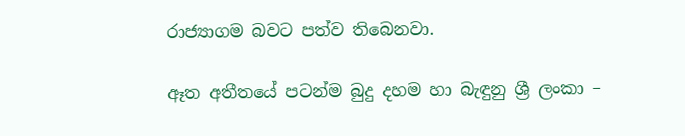රාජ්‍යාගම බවට පත්ව තිබෙනවා.

ඈත අතීතයේ පටන්ම බුදු දහම හා බැඳුනු ශ්‍රී ලංකා –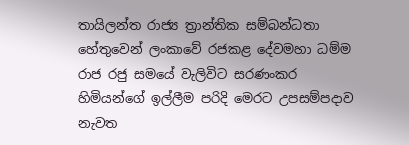තායිලන්ත රාජ්‍ය ත්‍රාන්තික සම්බන්ධතා හේතුවෙන් ලංකාවේ රජකළ දේවමහා ධම්ම රාජ රජු සමයේ වැලිවිට සරණංකර හිමියන්ගේ ඉල්ලීම පරිදි මෙරට උපසම්පදාව නැවත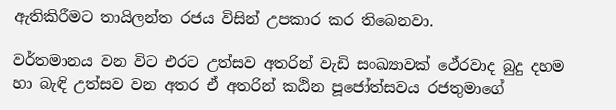ඇතිකිරීමට තායිලන්ත රජය විසින් උපකාර කර තිබෙනවා.

වර්තමානය වන විට එරට උත්සව අතරින් වැඩි සංඛ්‍යාවක් ථේරවාද බුදු දහම හා බැඳි උත්සව වන අතර ඒ අතරින් කඨින පූජෝත්සවය රජතුමාගේ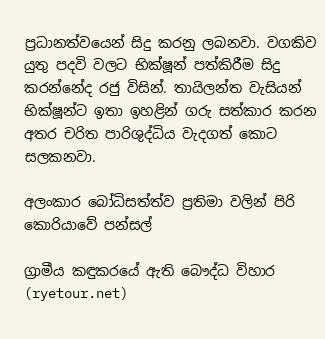ප්‍රධානත්වයෙන් සිදු කරනු ලබනවා. වගකිව යුතු පදවි වලට භික්ෂූන් පත්කිරීම සිදු කරන්නේද රජු විසින්. තායිලන්ත වැසියන් භික්ෂූන්ට ඉතා ඉහළින් ගරු සත්කාර කරන අතර චරිත පාරිශුද්ධිය වැදගත් කොට සලකනවා.

අලංකාර බෝධිසත්ත්ව ප්‍රතිමා වලින් පිරි කොරියාවේ පන්සල්

ග්‍රාමීය කඳුකරයේ ඇති බෞද්ධ විහාර (ryetour.net)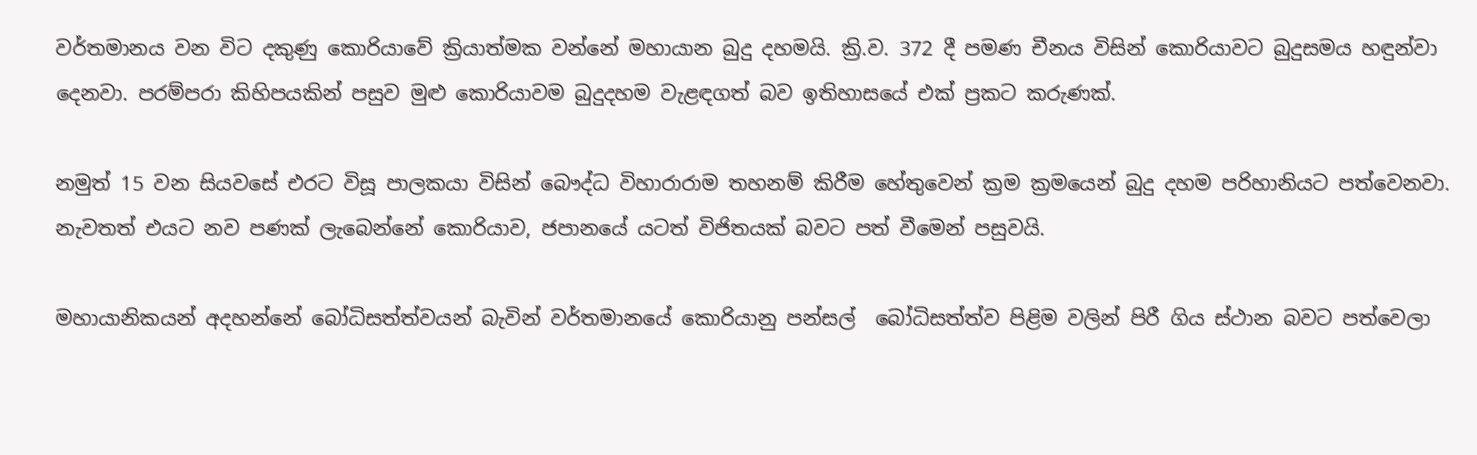වර්තමානය වන විට දකුණු කොරියාවේ ක්‍රියාත්මක වන්නේ මහායාන බුදු දහමයි. ක්‍රි.ව. 372 දී පමණ චීනය විසින් කොරියාවට බුදුසමය හඳුන්වා දෙනවා. පරම්පරා කිහිපයකින් පසුව මුළු කොරියාවම බුදුදහම වැළඳගත් බව ඉතිහාසයේ එක් ප්‍රකට කරුණක්.

නමුත් 15 වන සියවසේ එරට විසූ පාලකයා විසින් බෞද්ධ විහාරාරාම තහනම් කිරීම හේතුවෙන් ක්‍රම ක්‍රමයෙන් බුදු දහම පරිහානියට පත්වෙනවා. නැවතත් එයට නව පණක් ලැබෙන්නේ කොරියාව, ජපානයේ යටත් විජිතයක් බවට පත් වීමෙන් පසුවයි.

මහායානිකයන් අදහන්නේ බෝධිසත්ත්වයන් බැවින් වර්තමානයේ කොරියානු පන්සල්  බෝධිසත්ත්ව පිළිම වලින් පිරී ගිය ස්ථාන බවට පත්වෙලා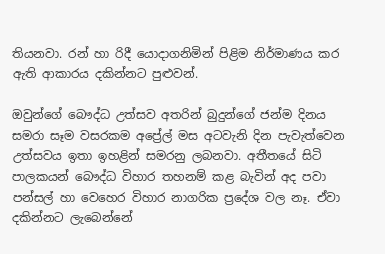තියනවා. රන් හා රිදී යොදාගනිමින් පිළිම නිර්මාණය කර ඇති ආකාරය දකින්නට පුළුවන්.

ඔවුන්ගේ බෞද්ධ උත්සව අතරින් බුදුන්ගේ ජන්ම දිනය සමරා සෑම වසරකම අප්‍රේල් මස අටවැනි දින පැවැත්වෙන උත්සවය ඉතා ඉහළින් සමරනු ලබනවා. අතීතයේ සිටි පාලකයන් බෞද්ධ විහාර තහනම් කළ බැවින් අද පවා පන්සල් හා වෙහෙර විහාර නාගරික ප්‍රදේශ වල නෑ. ඒවා දකින්නට ලැබෙන්නේ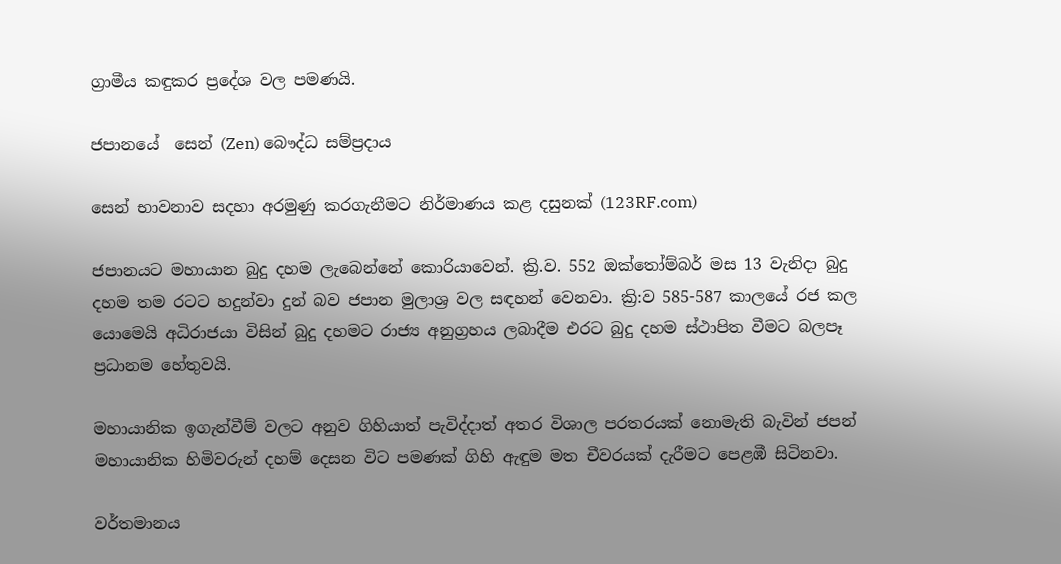ග්‍රාමීය කඳුකර ප්‍රදේශ වල පමණයි.

ජපානයේ  සෙන් (Zen) බෞද්ධ සම්ප්‍රදාය

සෙන් භාවනාව සදහා අරමුණු කරගැනීමට නිර්මාණය කළ දසුනක් (123RF.com)

ජපානයට මහායාන බුදු දහම ලැබෙන්නේ කොරියාවෙන්. ක්‍රි.ව. 552 ඔක්තෝම්බර් මස 13 වැනිදා බුදු දහම තම රටට හදුන්වා දුන් බව ජපාන මුලාශ්‍ර වල සඳහන් වෙනවා. ක්‍රි:ව 585-587 කාලයේ රජ කල යොමෙයි අධිරාජයා විසින් බුදු දහමට රාජ්‍ය අනුග්‍රහය ලබාදීම එරට බුදු දහම ස්ථාපිත වීමට බලපෑ ප්‍රධානම හේතුවයි.

මහායානික ඉගැන්වීම් වලට අනුව ගිහියාත් පැවිද්දාත් අතර විශාල පරතරයක් නොමැති බැවින් ජපන් මහායානික හිමිවරුන් දහම් දෙසන විට පමණක් ගිහි ඇඳුම මත චීවරයක් දැරීමට පෙළඹී සිටිනවා.

වර්තමානය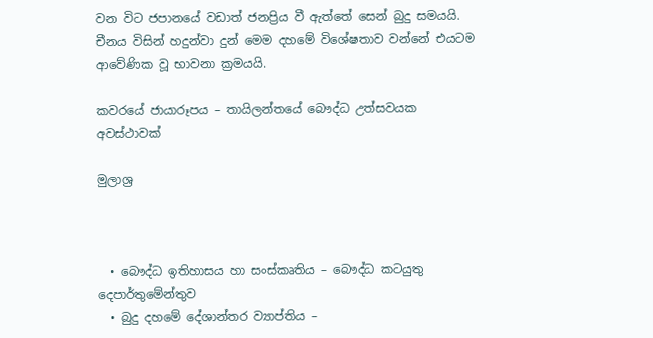වන විට ජපානයේ වඩාත් ජනප්‍රිය වී ඇත්තේ සෙන් බුදු සමයයි. චීනය විසින් හදුන්වා දුන් මෙම දහමේ විශේෂතාව වන්නේ එයටම ආවේණික වූ භාවනා ක්‍රමයයි.

කවරයේ ජායාරූපය – තායිලන්තයේ බෞද්ධ උත්සවයක අවස්ථාවක්

මුලාශ්‍ර



  • බෞද්ධ ඉතිහාසය හා සංස්කෘතිය – බෞද්ධ කටයුතු දෙපාර්තුමේන්තුව
  • බුදු දහමේ දේශාන්තර ව්‍යාප්තිය –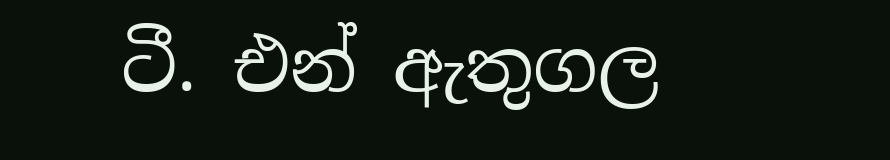ටී. එන් ඇතුගල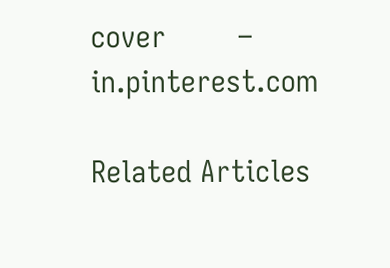cover        –    in.pinterest.com

Related Articles